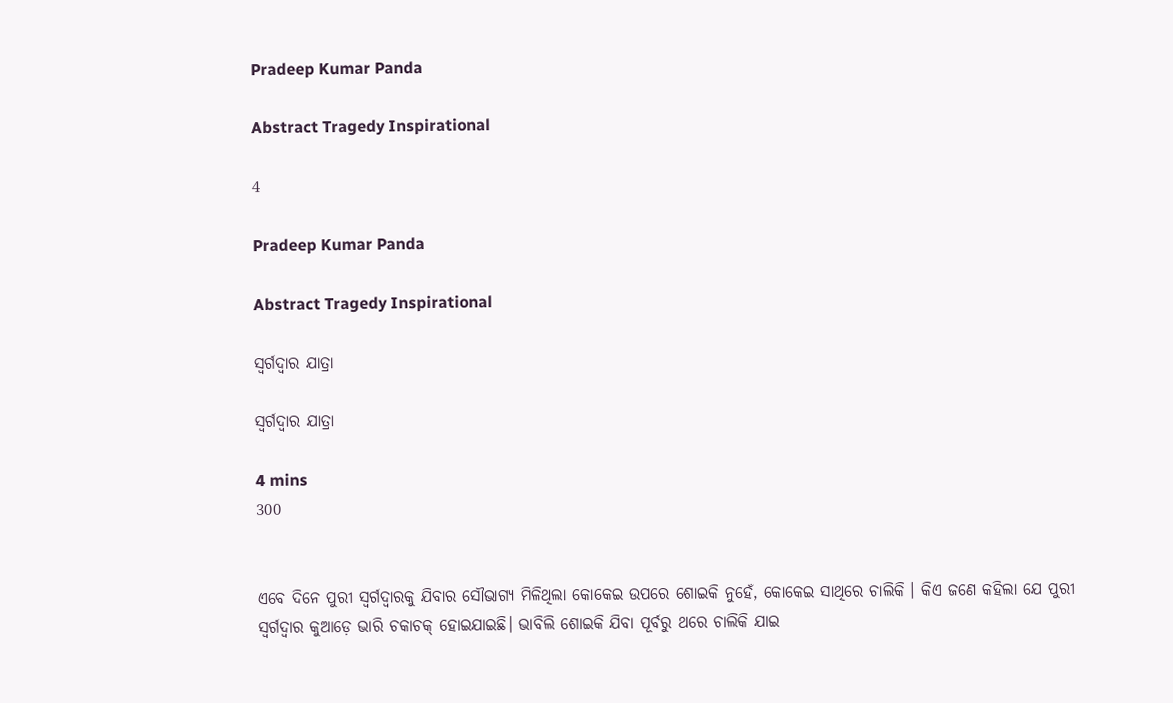Pradeep Kumar Panda

Abstract Tragedy Inspirational

4

Pradeep Kumar Panda

Abstract Tragedy Inspirational

ସ୍ୱର୍ଗଦ୍ୱାର ଯାତ୍ରା

ସ୍ୱର୍ଗଦ୍ୱାର ଯାତ୍ରା

4 mins
300


ଏବେ ଦିନେ ପୁରୀ ସ୍ବର୍ଗଦ୍ବାରକୁ ଯିବାର ସୌଭାଗ୍ୟ ମିଳିଥିଲା କୋକେଇ ଉପରେ ଶୋଇକି ନୁହେଁ, କୋକେଇ ସାଥିରେ ଚାଲିକି । କିଏ ଜଣେ କହିଲା ଯେ ପୁରୀ ସ୍ବର୍ଗଦ୍ବାର କୁଆଡ଼େ ଭାରି ଚକାଚକ୍ ହୋଇଯାଇଛି। ଭାବିଲି ଶୋଇକି ଯିବା ପୂର୍ବରୁ ଥରେ ଚାଲିକି ଯାଇ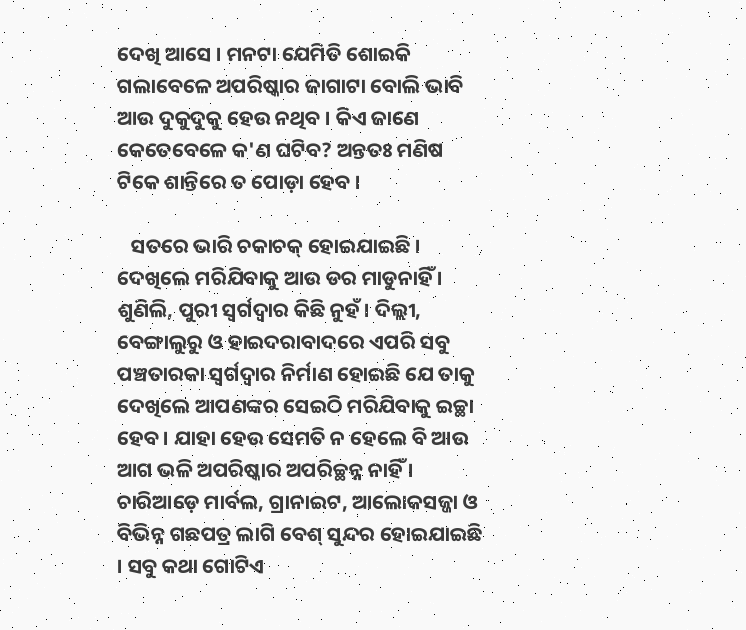ଦେଖି ଆସେ । ମନଟା ଯେମିତି ଶୋଇକି ଗଲାବେଳେ ଅପରିଷ୍କାର ଜାଗାଟା ବୋଲି ଭାବି ଆଉ ଦୁକୁଦୁକୁ ହେଉ ନଥିବ । କିଏ ଜାଣେ କେତେବେଳେ କ'ଣ ଘଟିବ? ଅନ୍ତତଃ ମଣିଷ ଟିକେ ଶାନ୍ତିରେ ତ ପୋଡ଼ା ହେବ ।

   ସତରେ ଭାରି ଚକାଚକ୍ ହୋଇଯାଇଛି । ଦେଖିଲେ ମରିଯିବାକୁ ଆଉ ଡର ମାଡୁନାହିଁ । ଶୁଣିଲି, ପୁରୀ ସ୍ବର୍ଗଦ୍ବାର କିଛି ନୁହଁ। ଦିଲ୍ଲୀ, ବେଙ୍ଗାଲୁରୁ ଓ ହାଇଦରାବାଦରେ ଏପରି ସବୁ ପଞ୍ଚତାରକା ସ୍ବର୍ଗଦ୍ବାର ନିର୍ମାଣ ହୋଇଛି ଯେ ତାକୁ ଦେଖିଲେ ଆପଣଙ୍କର ସେଇଠି ମରିଯିବାକୁ ଇଚ୍ଛା ହେବ । ଯାହା ହେଉ ସେମତି ନ ହେଲେ ବି ଆଉ ଆଗ ଭଳି ଅପରିଷ୍କାର ଅପରିଚ୍ଛନ୍ନ ନାହିଁ । ଚାରିଆଡ଼େ ମାର୍ବଲ, ଗ୍ରାନାଇଟ, ଆଲୋକସଜ୍ଜା ଓ ବିଭିନ୍ନ ଗଛପତ୍ର ଲାଗି ବେଶ୍ ସୁନ୍ଦର ହୋଇଯାଇଛି । ସବୁ କଥା ଗୋଟିଏ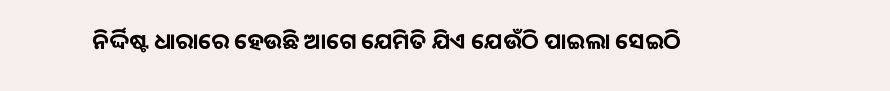ନିର୍ଦ୍ଦିଷ୍ଟ ଧାରାରେ ହେଉଛି ଆଗେ ଯେମିତି ଯିଏ ଯେଉଁଠି ପାଇଲା ସେଇଠି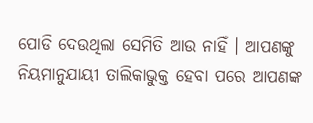ପୋଡି ଦେଉଥିଲା ସେମିତି ଆଉ ନାହିଁ । ଆପଣଙ୍କୁ ନିୟମାନୁଯାୟୀ ତାଲିକାଭୁକ୍ତ ହେବା ପରେ ଆପଣଙ୍କ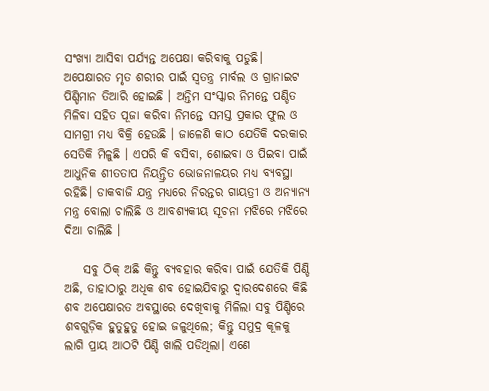ସଂଖ୍ୟା ଆସିବା ପର୍ଯ୍ୟନ୍ତ ଅପେକ୍ଷା କରିବାକୁ ପଡୁଛି। ଅପେକ୍ଷାରତ ମୃତ ଶରୀର ପାଇଁ ସ୍ବତନ୍ତ୍ର ମାର୍ବଲ ଓ ଗ୍ରାନାଇଟ ପିଣ୍ଡିମାନ ତିଆରି ହୋଇଛି । ଅନ୍ତିମ ସଂସ୍କାର ନିମନ୍ତେ ପଣ୍ଡିତ ମିଳିବା ସହିତ ପୂଜା କରିବା ନିମନ୍ତେ ସମସ୍ତ ପ୍ରକାର ଫୁଲ ଓ ସାମଗ୍ରୀ ମଧ୍ୟ ବିକ୍ରି ହେଉଛି । ଜାଳେଣି କାଠ ଯେତିକି ଦରକାର ସେତିକି ମିଳୁଛି । ଏପରି କି ବସିବା, ଶୋଇବା ଓ ପିଇବା ପାଇଁ ଆଧୁନିକ ଶୀତତାପ ନିୟନ୍ତ୍ରିତ ଭୋଜନାଳୟର ମଧ୍ୟ ବ୍ୟବସ୍ଥା ରହିଛି। ଡାକବାଜି ଯନ୍ତ୍ର ମଧ୍ୟରେ ନିରନ୍ତର ଗାୟତ୍ରୀ ଓ ଅନ୍ୟାନ୍ୟ ମନ୍ତ୍ର ବୋଲା ଚାଲିଛି ଓ ଆବଶ୍ୟକୀୟ ସୂଚନା ମଝିରେ ମଝିରେ ଦିଆ ଚାଲିଛି ।

    ସବୁ ଠିକ୍ ଅଛି କିନ୍ତୁ ବ୍ୟବହାର କରିବା ପାଇଁ ଯେତିକି ପିଣ୍ଡି ଅଛି, ତାହାଠାରୁ ଅଧିକ ଶବ ହୋଇଯିବାରୁ ଦ୍ବାରଦେଶରେ କିଛି ଶବ ଅପେକ୍ଷାରତ ଅବସ୍ଥାରେ ଦେଖିବାକୁ ମିଳିଲା ସବୁ ପିଣ୍ଡିରେ ଶବଗୁଡ଼ିକ ହୁତୁହୁତୁ ହୋଇ ଜଳୁଥିଲେ; କିନ୍ତୁ ସମୁଦ୍ର କୂଳକୁ ଲାଗି ପ୍ରାୟ ଆଠଟି ପିଣ୍ଡି ଖାଲି ପଡିଥିଲା। ଏଣେ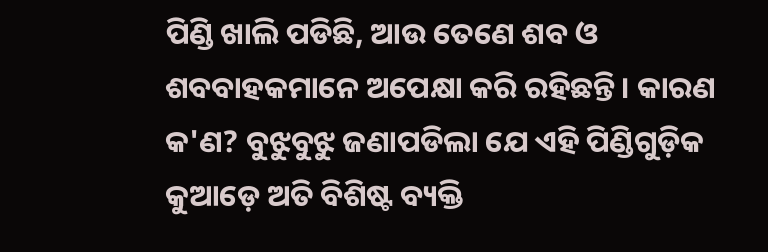ପିଣ୍ଡି ଖାଲି ପଡିଛି, ଆଉ ତେଣେ ଶବ ଓ ଶବବାହକମାନେ ଅପେକ୍ଷା କରି ରହିଛନ୍ତି। କାରଣ କ'ଣ? ବୁଝୁବୁଝୁ ଜଣାପଡିଲା ଯେ ଏହି ପିଣ୍ଡିଗୁଡ଼ିକ କୁଆଡ଼େ ଅତି ବିଶିଷ୍ଟ ବ୍ୟକ୍ତି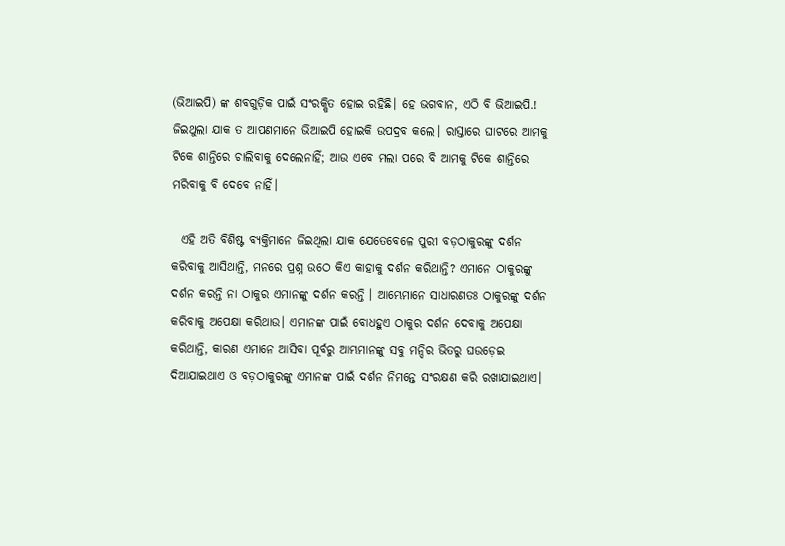(ଭିଆଇପି) ଙ୍କ ଶବଗୁଡ଼ିକ ପାଇଁ ସଂରକ୍ଷିତ ହୋଇ ରହିଛି। ହେ ଭଗବାନ, ଏଠି ବି ଭିଆଇପି.! ଜିଇଥୁଲା ଯାକ ତ ଆପଣମାନେ ଭିଆଇପି ହୋଇକି ଉପଦ୍ରବ କଲେ। ରାସ୍ତାରେ ଘାଟରେ ଆମକୁ ଟିକେ ଶାନ୍ତିରେ ଚାଲିବାକୁ ଦେଲେନାହିଁ; ଆଉ ଏବେ ମଲା ପରେ ବି ଆମକୁ ଟିକେ ଶାନ୍ତିରେ ମରିବାକୁ ବି ଦେବେ ନାହିଁ।

  ଏହି ଅତି ବିଶିଷ୍ଟ ବ୍ୟକ୍ତିମାନେ ଜିଇଥିଲା ଯାକ ଯେତେବେଳେ ପୁରୀ ବଡ଼ଠାକୁରଙ୍କୁ ଦର୍ଶନ କରିବାକୁ ଆସିଥାନ୍ତି, ମନରେ ପ୍ରଶ୍ନ ଉଠେ କିଏ କାହାକୁ ଦର୍ଶନ କରିଥାନ୍ତି? ଏମାନେ ଠାକୁରଙ୍କୁ ଦର୍ଶନ କରନ୍ତି ନା ଠାକୁର ଏମାନଙ୍କୁ ଦର୍ଶନ କରନ୍ତି । ଆମ୍ଭେମାନେ ସାଧାରଣତଃ ଠାକୁରଙ୍କୁ ଦର୍ଶନ କରିବାକୁ ଅପେକ୍ଷା କରିଥାଉ। ଏମାନଙ୍କ ପାଇଁ ବୋଧହୁଏ ଠାକୁର ଦର୍ଶନ ଦେବାକୁ ଅପେକ୍ଷା କରିଥାନ୍ତି, କାରଣ ଏମାନେ ଆସିବା ପୂର୍ବରୁ ଆମ୍ଭମାନଙ୍କୁ ସବୁ ମନ୍ଦିର ଭିତରୁ ଘଉଡ଼େଇ ଦିଆଯାଇଥାଏ ଓ ବଡ଼ଠାକୁରଙ୍କୁ ଏମାନଙ୍କ ପାଇଁ ଦର୍ଶନ ନିମନ୍ତେ ସଂରକ୍ଷଣ କରି ରଖାଯାଇଥାଏ।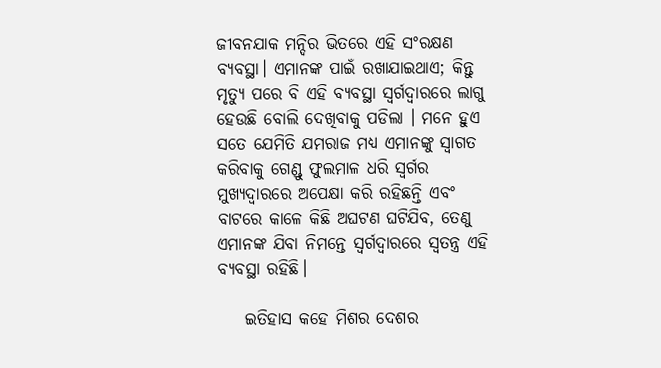ଜୀବନଯାକ ମନ୍ଦିର ଭିତରେ ଏହି ସଂରକ୍ଷଣ ବ୍ୟବସ୍ଥା। ଏମାନଙ୍କ ପାଇଁ ରଖାଯାଇଥାଏ; କିନ୍ତୁ ମୃତ୍ୟୁ ପରେ ବି ଏହି ବ୍ୟବସ୍ଥା ସ୍ବର୍ଗଦ୍ବାରରେ ଲାଗୁ ହେଉଛି ବୋଲି ଦେଖିବାକୁ ପଡିଲା । ମନେ ହୁଏ ସତେ ଯେମିତି ଯମରାଜ ମଧ୍ୟ ଏମାନଙ୍କୁ ସ୍ବାଗତ କରିବାକୁ ଗେଣ୍ଡୁ ଫୁଲମାଳ ଧରି ସ୍ଵର୍ଗର ମୁଖ୍ୟଦ୍ଵାରରେ ଅପେକ୍ଷା କରି ରହିଛନ୍ତି ଏବଂ ବାଟରେ କାଳେ କିଛି ଅଘଟଣ ଘଟିଯିବ, ତେଣୁ ଏମାନଙ୍କ ଯିବା ନିମନ୍ତେ ସ୍ବର୍ଗଦ୍ବାରରେ ସ୍ବତନ୍ତ୍ର ଏହି ବ୍ୟବସ୍ଥା ରହିଛି।

    ଇତିହାସ କହେ ମିଶର ଦେଶର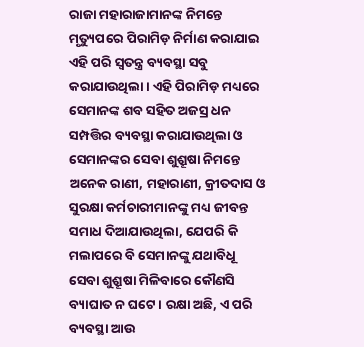ରାଜା ମହାରାଜାମାନଙ୍କ ନିମନ୍ତେ ମୃତ୍ୟୁପରେ ପିରାମିଡ଼ ନିର୍ମାଣ କରାଯାଇ ଏହି ପରି ସ୍ଵତନ୍ତ୍ର ବ୍ୟବସ୍ଥା ସବୁ କରାଯାଉଥିଲା। ଏହି ପିରାମିଡ଼ ମଧ୍ୟରେ ସେମାନଙ୍କ ଶବ ସହିତ ଅଜସ୍ର ଧନ ସମ୍ପତ୍ତିର ବ୍ୟବସ୍ଥା କରାଯାଉଥିଲା ଓ ସେମାନଙ୍କର ସେବା ଶୁଶ୍ରୂଷା ନିମନ୍ତେ ଅନେକ ରାଣୀ, ମହାରାଣୀ, କ୍ରୀତଦାସ ଓ ସୁରକ୍ଷା କର୍ମଚାରୀମାନଙ୍କୁ ମଧ୍ୟ ଜୀବନ୍ତ ସମାଧ ଦିଆଯାଉଥିଲା, ଯେପରି କି ମଲାପରେ ବି ସେମାନଙ୍କୁ ଯଥାବିଧୂ ସେବା ଶୁଶ୍ରୂଷା ମିଳିବାରେ କୌଣସି ବ୍ୟାଘାତ ନ ଘଟେ। ରକ୍ଷା ଅଛି, ଏ ପରି ବ୍ୟବସ୍ଥା ଆଉ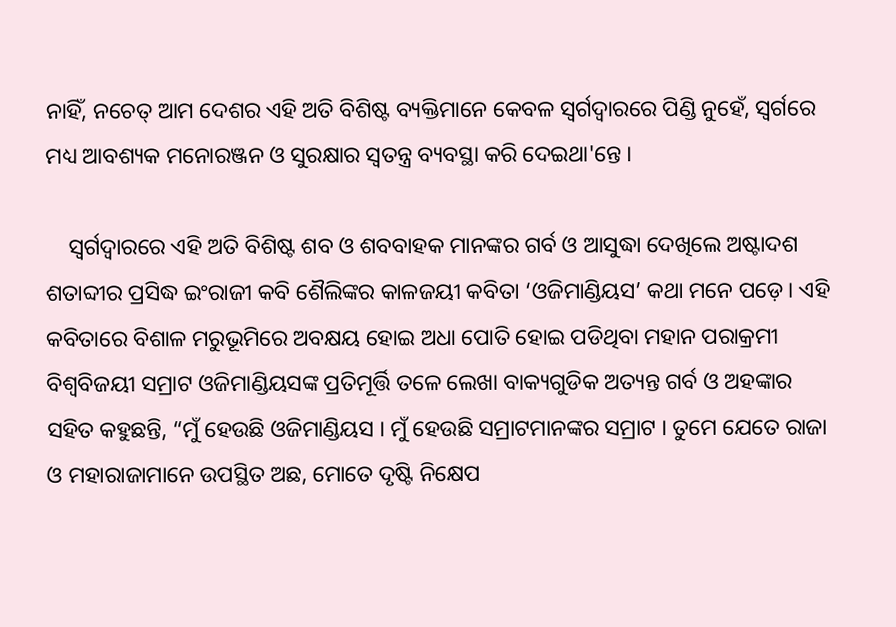ନାହିଁ, ନଚେତ୍ ଆମ ଦେଶର ଏହି ଅତି ବିଶିଷ୍ଟ ବ୍ୟକ୍ତିମାନେ କେବଳ ସ୍ବର୍ଗଦ୍ବାରରେ ପିଣ୍ଡି ନୁହେଁ, ସ୍ବର୍ଗରେ ମଧ୍ୟ ଆବଶ୍ୟକ ମନୋରଞ୍ଜନ ଓ ସୁରକ୍ଷାର ସ୍ବତନ୍ତ୍ର ବ୍ୟବସ୍ଥା କରି ଦେଇଥା'ନ୍ତେ ।

    ସ୍ଵର୍ଗଦ୍ଵାରରେ ଏହି ଅତି ବିଶିଷ୍ଟ ଶବ ଓ ଶବବାହକ ମାନଙ୍କର ଗର୍ବ ଓ ଆସୁଦ୍ଧା ଦେଖିଲେ ଅଷ୍ଟାଦଶ ଶତାବ୍ଦୀର ପ୍ରସିଦ୍ଧ ଇଂରାଜୀ କବି ଶୈଲିଙ୍କର କାଳଜୟୀ କବିତା ‘ଓଜିମାଣ୍ଡିୟସ’ କଥା ମନେ ପଡ଼େ । ଏହି କବିତାରେ ବିଶାଳ ମରୁଭୂମିରେ ଅବକ୍ଷୟ ହୋଇ ଅଧା ପୋତି ହୋଇ ପଡିଥିବା ମହାନ ପରାକ୍ରମୀ ବିଶ୍ବବିଜୟୀ ସମ୍ରାଟ ଓଜିମାଣ୍ଡିୟସଙ୍କ ପ୍ରତିମୂର୍ତ୍ତି ତଳେ ଲେଖା ବାକ୍ୟଗୁଡିକ ଅତ୍ୟନ୍ତ ଗର୍ବ ଓ ଅହଙ୍କାର ସହିତ କହୁଛନ୍ତି, “ମୁଁ ହେଉଛି ଓଜିମାଣ୍ଡିୟସ । ମୁଁ ହେଉଛି ସମ୍ରାଟମାନଙ୍କର ସମ୍ରାଟ । ତୁମେ ଯେତେ ରାଜା ଓ ମହାରାଜାମାନେ ଉପସ୍ଥିତ ଅଛ, ମୋତେ ଦୃଷ୍ଟି ନିକ୍ଷେପ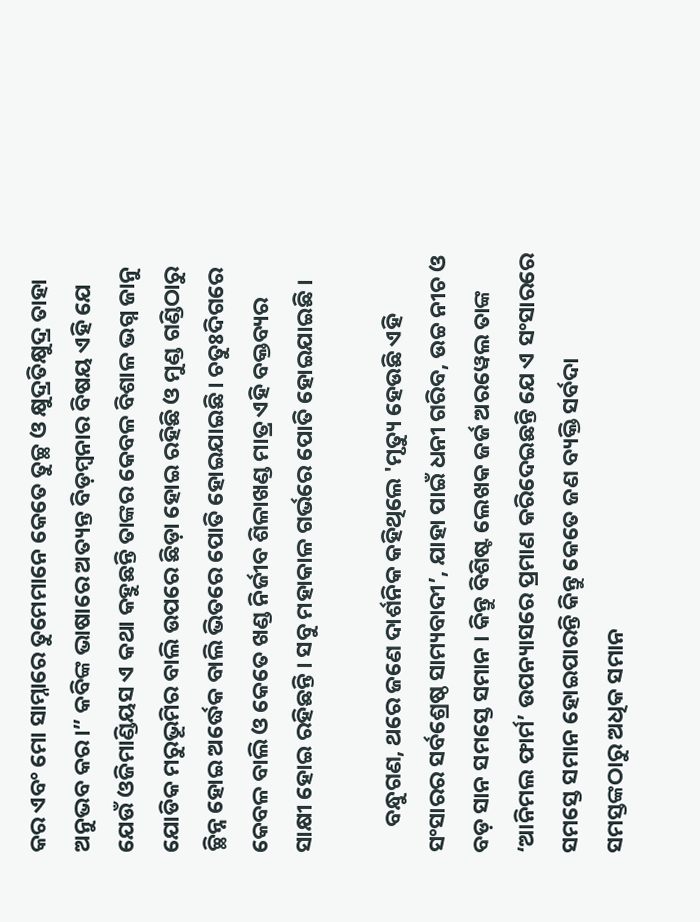କର ଏବଂ ମୋ ସାମ୍ନାରେ ତୁମେମାନେ କେତେ ତୁଚ୍ଛ ଓ କ୍ଷୁଦ୍ରତିକ୍ଷୁଦ୍ର ତାହା ଅନୁଭବ କର।” କବିଙ୍କ ଭାଷାରେ ଅତ୍ୟନ୍ତ ବିଡ଼ମ୍ବନାର ବିଷୟ ଏହି ଯେ ଯେଉଁ ଓଜିମାଣ୍ଡିୟସ ଏ କଥା କହୁଛନ୍ତି ତାଙ୍କର କେବଳ ବିଶାଳ ଭଗ୍ନ ଜାନୁ ଯୋଡିକ ମରୁଭୂମିର ବାଲି ଉପରେ ଛିଡ଼ା ହୋଇ ରହିଛି ଓ ମୁଣ୍ଡ ଗଣ୍ଡିଠାରୁ ଚ୍ଛିନ୍ନ ହୋଇ ଅର୍ଦ୍ଧେକ ବାଲି ଭିତରେ ପୋତି ହୋଇଯାଇଛି। ଚତୁଃଦିଗରେ କେବଳ ବାଲି ଓ କେତେ ଖଣ୍ଡ ନିର୍ଜୀବ ଶିଳାଖଣ୍ଡ ମାତ୍ର ଏହି ବକ୍ତବ୍ୟର ସାକ୍ଷୀ ହୋଇ ରହିଛନ୍ତି । ସବୁ ମହାକାଳ ଗର୍ଭରେ ପୋତି ହୋଇଯାଇଛି ।

     ବନ୍ଧୁଗଣ, ଥରେ ଜଣେ ଦାର୍ଶନିକ କହିଥିଲେ 'ମୃତ୍ୟୁ ହେଉଛି ଏହି ସଂସାରର ସର୍ବଶ୍ରେଷ୍ଠ ସାମ୍ୟବାଦୀ’, ଯାହା ପାଇଁ ଧନୀ ଗରିବ, ଉଚ୍ଚ ନୀଚ ଓ ବଡ଼ ସାନ ସମସ୍ତେ ସମାନ । କିନ୍ତୁ ବିଶିଷ୍ଟ ଲେଖକ ଜର୍ଜ ଅରୱେଲ ତାଙ୍କ ‘ଆନିମଲ ଫାର୍ମ’ ଉପନ୍ୟାସରେ ପ୍ରମାଣ କରିଦେଇଛନ୍ତି ଯେ ଏ ସଂସାରରେ ସମସ୍ତେ ସମାନ ହୋଇପାରନ୍ତି କିନ୍ତୁ କେତେ ଜଣ ବ୍ୟକ୍ତି ସର୍ବଦା ସମସ୍ତଙ୍କଠାରୁ ଅଧିକ ସମାନ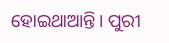ହୋଇଥାଆନ୍ତି। ପୁରୀ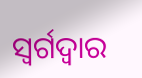ସ୍ବର୍ଗଦ୍ବାର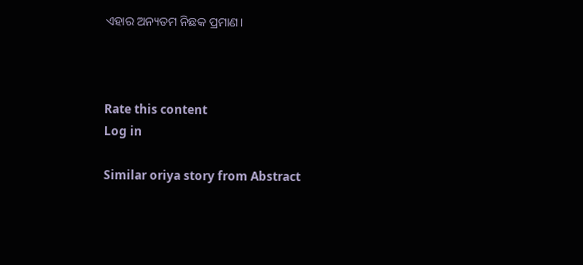ଏହାର ଅନ୍ୟତମ ନିଛକ ପ୍ରମାଣ।



Rate this content
Log in

Similar oriya story from Abstract